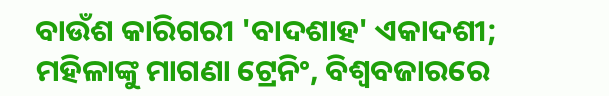ବାଉଁଶ କାରିଗରୀ 'ବାଦଶାହ' ଏକାଦଶୀ; ମହିଳାଙ୍କୁ ମାଗଣା ଟ୍ରେନିଂ, ବିଶ୍ବବଜାରରେ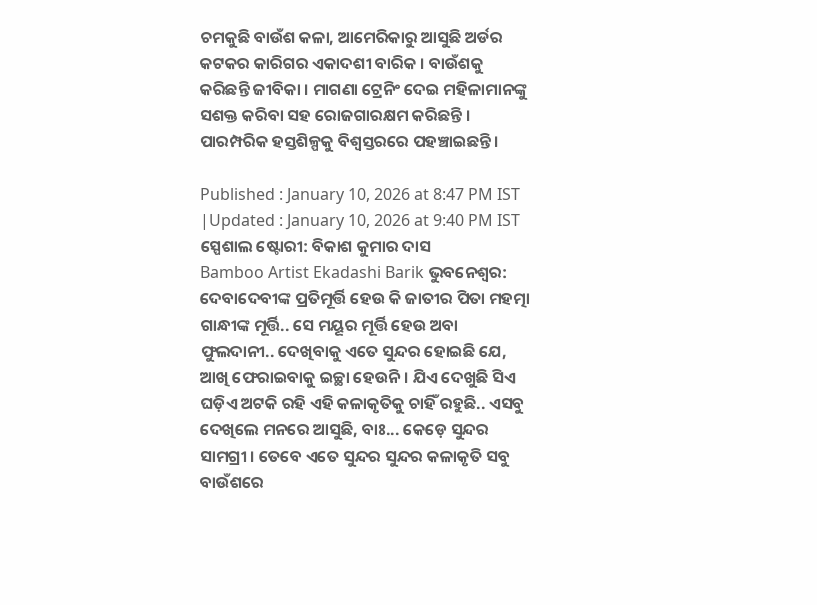ଚମକୁଛି ବାଉଁଶ କଳା, ଆମେରିକାରୁ ଆସୁଛି ଅର୍ଡର
କଟକର କାରିଗର ଏକାଦଶୀ ବାରିକ । ବାଉଁଶକୁ କରିଛନ୍ତି ଜୀବିକା । ମାଗଣା ଟ୍ରେନିଂ ଦେଇ ମହିଳାମାନଙ୍କୁ ସଶକ୍ତ କରିବା ସହ ରୋଜଗାରକ୍ଷମ କରିଛନ୍ତି । ପାରମ୍ପରିକ ହସ୍ତଶିଳ୍ପକୁ ବିଶ୍ୱସ୍ତରରେ ପହଞ୍ଚାଇଛନ୍ତି ।

Published : January 10, 2026 at 8:47 PM IST
|Updated : January 10, 2026 at 9:40 PM IST
ସ୍ପେଶାଲ ଷ୍ଟୋରୀ: ବିକାଶ କୁମାର ଦାସ
Bamboo Artist Ekadashi Barik ଭୁବନେଶ୍ବର: ଦେବାଦେବୀଙ୍କ ପ୍ରତିମୂର୍ତ୍ତି ହେଉ କି ଜାତୀର ପିତା ମହତ୍ମା ଗାନ୍ଧୀଙ୍କ ମୂର୍ତ୍ତି.. ସେ ମୟୂର ମୂର୍ତ୍ତି ହେଉ ଅବା ଫୁଲଦାନୀ.. ଦେଖିବାକୁ ଏତେ ସୁନ୍ଦର ହୋଇଛି ଯେ, ଆଖି ଫେରାଇବାକୁ ଇଚ୍ଛା ହେଉନି । ଯିଏ ଦେଖୁଛି ସିଏ ଘଡ଼ିଏ ଅଟକି ରହି ଏହି କଳାକୃତିକୁ ଚାହିଁ ରହୁଛି.. ଏସବୁ ଦେଖିଲେ ମନରେ ଆସୁଛି, ବାଃ... କେଡ଼େ ସୁନ୍ଦର ସାମଗ୍ରୀ । ତେବେ ଏତେ ସୁନ୍ଦର ସୁନ୍ଦର କଳାକୃତି ସବୁ ବାଉଁଶରେ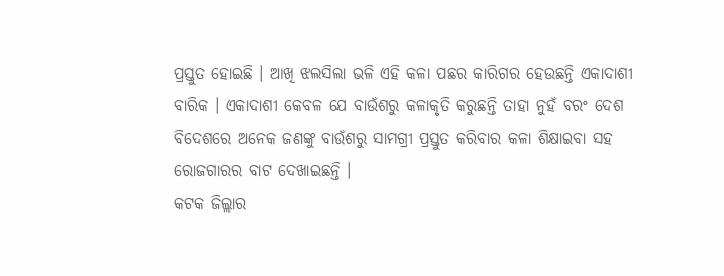ପ୍ରସ୍ତୁତ ହୋଇଛି । ଆଖି ଝଲସିଲା ଭଳି ଏହି କଳା ପଛର କାରିଗର ହେଉଛନ୍ତି ଏକାଦାଶୀ ବାରିକ । ଏକାଦାଶୀ କେବଳ ଯେ ବାଉଁଶରୁ କଳାକୃତି କରୁଛନ୍ତି ତାହା ନୁହଁ ବରଂ ଦେଶ ବିଦେଶରେ ଅନେକ ଜଣଙ୍କୁ ବାଉଁଶରୁ ସାମଗ୍ରୀ ପ୍ରସ୍ତୁତ କରିବାର କଳା ଶିକ୍ଷାଇବା ସହ ରୋଜଗାରର ବାଟ ଦେଖାଇଛନ୍ତି ।
କଟକ ଜିଲ୍ଲାର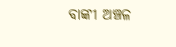ବାଙ୍କୀ ଅଞ୍ଚଳ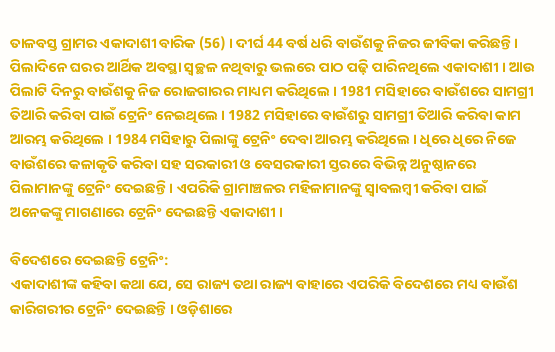ତାଳବସ୍ତ ଗ୍ରାମର ଏକାଦାଶୀ ବାରିକ (56) । ଦୀର୍ଘ 44 ବର୍ଷ ଧରି ବାଉଁଶକୁ ନିଜର ଜୀବିକା କରିଛନ୍ତି । ପିଲାଦିନେ ଘରର ଆର୍ଥିକ ଅବସ୍ଥା ସ୍ବଚ୍ଛଳ ନଥିବାରୁ ଭଲରେ ପାଠ ପଢ଼ି ପାରିନଥିଲେ ଏକାଦାଶୀ । ଆଉ ପିଲାଟି ଦିନରୁ ବାଉଁଶକୁ ନିଜ ରୋଜଗାରର ମାଧ୍ୟମ କରିଥିଲେ । 1981 ମସିହାରେ ବାଉଁଶରେ ସାମଗ୍ରୀ ତିଆରି କରିବା ପାଇଁ ଟ୍ରେନିଂ ନେଇଥିଲେ । 1982 ମସିହାରେ ବାଉଁଶରୁ ସାମଗ୍ରୀ ତିଆରି କରିବା କାମ ଆରମ୍ଭ କରିଥିଲେ । 1984 ମସିହାରୁ ପିଲାଙ୍କୁ ଟ୍ରେନିଂ ଦେବା ଆରମ୍ଭ କରିଥିଲେ । ଧିରେ ଧିରେ ନିଜେ ବାଉଁଶରେ କଳାକୃତି କରିବା ସହ ସରକାରୀ ଓ ବେସରକାରୀ ସ୍ତରରେ ବିଭିନ୍ନ ଅନୁଷ୍ଠାନରେ ପିଲାମାନଙ୍କୁ ଟ୍ରେନିଂ ଦେଇଛନ୍ତି । ଏପରିକି ଗ୍ରାମାଞ୍ଚଳର ମହିଳାମାନଙ୍କୁ ସ୍ବାବଲମ୍ବୀ କରିବା ପାଇଁ ଅନେକଙ୍କୁ ମାଗଣାରେ ଟ୍ରେନିଂ ଦେଇଛନ୍ତି ଏକାଦାଶୀ ।

ବିଦେଶରେ ଦେଇଛନ୍ତି ଟ୍ରେନିଂ:
ଏକାଦାଶୀଙ୍କ କହିବା କଥା ଯେ, ସେ ରାଜ୍ୟ ତଥା ରାଜ୍ୟ ବାହାରେ ଏପରିକି ବିଦେଶରେ ମଧ୍ୟ ବାଉଁଶ କାରିଗରୀର ଟ୍ରେନିଂ ଦେଇଛନ୍ତି । ଓଡ଼ିଶାରେ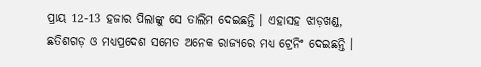ପ୍ରାୟ 12-13 ହଜାର ପିଲାଙ୍କୁ ସେ ତାଲିମ ଦେଇଛନ୍ତି । ଏହାସହ ଝାଡ଼ଖଣ୍ଡ, ଛତିଶଗଡ଼ ଓ ମଧ୍ୟପ୍ରଦେଶ ସମେତ ଅନେକ ରାଜ୍ୟରେ ମଧ୍ୟ ଟ୍ରେନିଂ ଦେଇଛନ୍ତି ।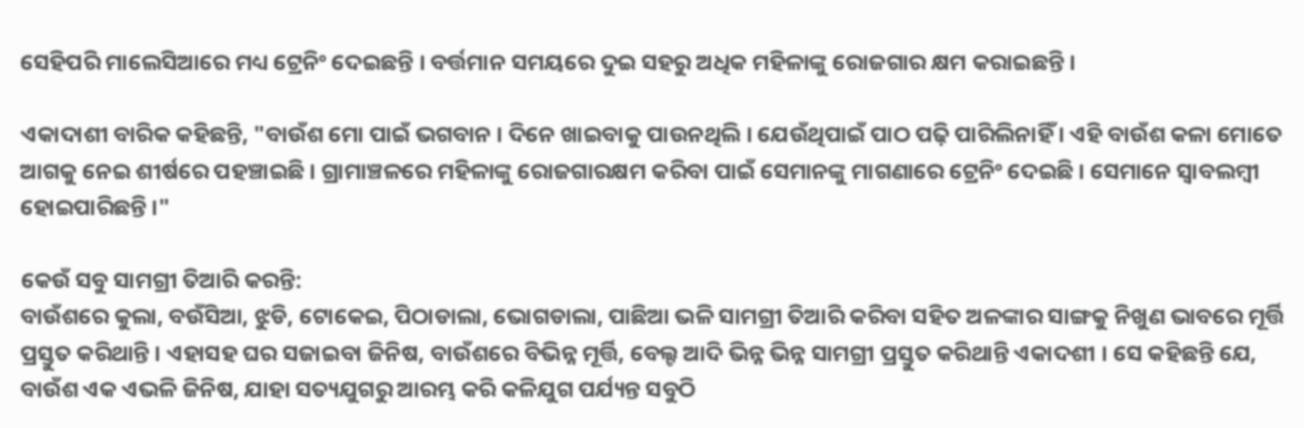ସେହିପରି ମାଲେସିଆରେ ମଧ୍ୟ ଟ୍ରେନିଂ ଦେଇଛନ୍ତି । ବର୍ତ୍ତମାନ ସମୟରେ ଦୁଇ ସହରୁ ଅଧିକ ମହିଳାଙ୍କୁ ରୋଜଗାର କ୍ଷମ କରାଇଛନ୍ତି ।

ଏକାଦାଶୀ ବାରିକ କହିଛନ୍ତି, "ବାଉଁଶ ମୋ ପାଇଁ ଭଗବାନ । ଦିନେ ଖାଇବାକୁ ପାଉନଥିଲି । ଯେଉଁଥିପାଇଁ ପାଠ ପଢ଼ି ପାରିଲିନାହିଁ । ଏହି ବାଉଁଶ କଳା ମୋତେ ଆଗକୁ ନେଇ ଶୀର୍ଷରେ ପହଞ୍ଚାଇଛି । ଗ୍ରାମାଞ୍ଚଳରେ ମହିଳାଙ୍କୁ ରୋଜଗାରକ୍ଷମ କରିବା ପାଇଁ ସେମାନଙ୍କୁ ମାଗଣାରେ ଟ୍ରେନିଂ ଦେଇଛି । ସେମାନେ ସ୍ବାବଲମ୍ବୀ ହୋଇପାରିଛନ୍ତି ।"

କେଉଁ ସବୁ ସାମଗ୍ରୀ ତିଆରି କରନ୍ତି:
ବାଉଁଶରେ କୁଲା, ବଉଁସିଆ, ଝୁଡି, ଟୋକେଇ, ପିଠାଡାଲା, ଭୋଗଡାଲା, ପାଛିଆ ଭଳି ସାମଗ୍ରୀ ତିଆରି କରିବା ସହିତ ଅଳଙ୍କାର ସାଙ୍ଗକୁ ନିଖୁଣ ଭାବରେ ମୂର୍ତ୍ତି ପ୍ରସ୍ତୁତ କରିଥାନ୍ତି । ଏହାସହ ଘର ସଜାଇବା ଜିନିଷ, ବାଉଁଶରେ ବିଭିନ୍ନ ମୂର୍ତ୍ତି, ବେଲ୍ଟ ଆଦି ଭିନ୍ନ ଭିନ୍ନ ସାମଗ୍ରୀ ପ୍ରସ୍ତୁତ କରିଥାନ୍ତି ଏକାଦଶୀ । ସେ କହିଛନ୍ତି ଯେ, ବାଉଁଶ ଏକ ଏଭଳି ଜିନିଷ, ଯାହା ସତ୍ୟଯୁଗରୁ ଆରମ୍ଭ କରି କଳିଯୁଗ ପର୍ଯ୍ୟନ୍ତ ସବୁଠି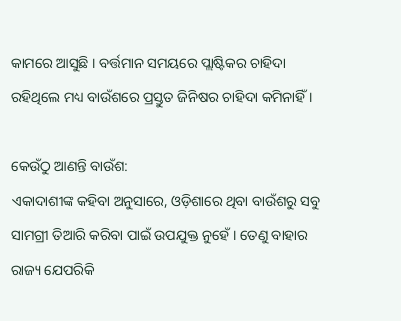କାମରେ ଆସୁଛି । ବର୍ତ୍ତମାନ ସମୟରେ ପ୍ଲାଷ୍ଟିକର ଚାହିଦା ରହିଥିଲେ ମଧ୍ୟ ବାଉଁଶରେ ପ୍ରସ୍ତୁତ ଜିନିଷର ଚାହିଦା କମିନାହିଁ ।

କେଉଁଠୁ ଆଣନ୍ତି ବାଉଁଶ:
ଏକାଦାଶୀଙ୍କ କହିବା ଅନୁସାରେ, ଓଡ଼ିଶାରେ ଥିବା ବାଉଁଶରୁ ସବୁ ସାମଗ୍ରୀ ତିଆରି କରିବା ପାଇଁ ଉପଯୁକ୍ତ ନୁହେଁ । ତେଣୁ ବାହାର ରାଜ୍ୟ ଯେପରିକି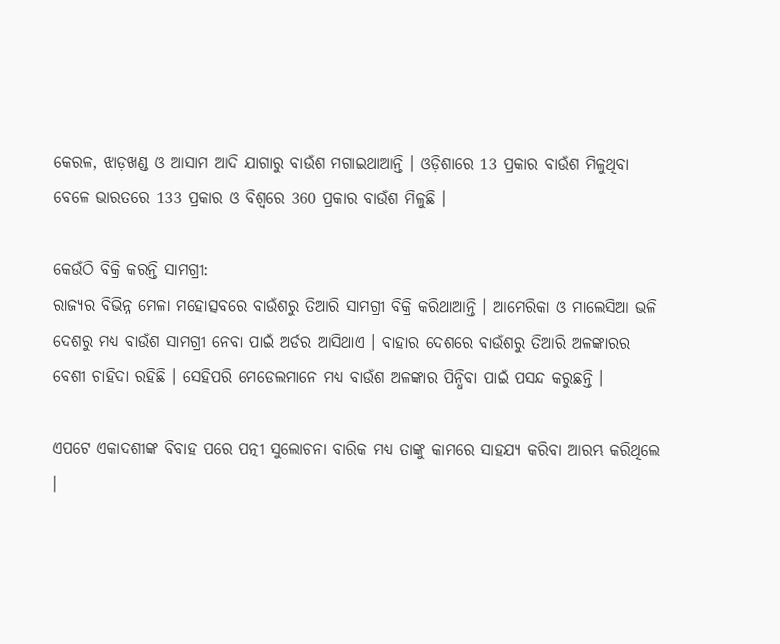କେରଳ, ଝାଡ଼ଖଣ୍ଡ ଓ ଆସାମ ଆଦି ଯାଗାରୁ ବାଉଁଶ ମଗାଇଥାଆନ୍ତି । ଓଡ଼ିଶାରେ 13 ପ୍ରକାର ବାଉଁଶ ମିଳୁଥିବା ବେଳେ ଭାରତରେ 133 ପ୍ରକାର ଓ ବିଶ୍ବରେ 360 ପ୍ରକାର ବାଉଁଶ ମିଳୁଛି ।

କେଉଁଠି ବିକ୍ରି କରନ୍ତି ସାମଗ୍ରୀ:
ରାଜ୍ୟର ବିଭିନ୍ନ ମେଳା ମହୋତ୍ସବରେ ବାଉଁଶରୁ ତିଆରି ସାମଗ୍ରୀ ବିକ୍ରି କରିଥାଆନ୍ତି । ଆମେରିକା ଓ ମାଲେସିଆ ଭଳି ଦେଶରୁ ମଧ୍ୟ ବାଉଁଶ ସାମଗ୍ରୀ ନେବା ପାଇଁ ଅର୍ଡର ଆସିଥାଏ । ବାହାର ଦେଶରେ ବାଉଁଶରୁ ତିଆରି ଅଳଙ୍କାରର ବେଶୀ ଚାହିଦା ରହିଛି । ସେହିପରି ମେଡେଲମାନେ ମଧ୍ୟ ବାଉଁଶ ଅଳଙ୍କାର ପିନ୍ଧିବା ପାଇଁ ପସନ୍ଦ କରୁଛନ୍ତି ।

ଏପଟେ ଏକାଦଶୀଙ୍କ ବିବାହ ପରେ ପତ୍ନୀ ସୁଲୋଚନା ବାରିକ ମଧ୍ୟ ତାଙ୍କୁ କାମରେ ସାହଯ୍ୟ କରିବା ଆରମ୍ଭ କରିଥିଲେ ।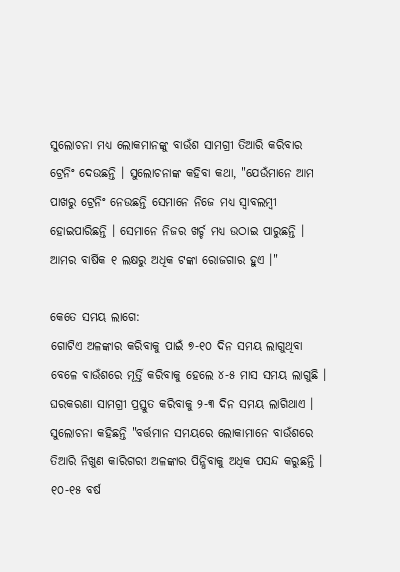ସୁଲୋଚନା ମଧ୍ୟ ଲୋକମାନଙ୍କୁ ବାଉଁଶ ସାମଗ୍ରୀ ତିଆରି କରିବାର ଟ୍ରେନିଂ ଦେଉଛନ୍ତି । ସୁଲୋଚନାଙ୍କ କହିବା କଥା, "ଯେଉଁମାନେ ଆମ ପାଖରୁ ଟ୍ରେନିଂ ନେଉଛନ୍ତି ସେମାନେ ନିଜେ ମଧ୍ୟ ସ୍ୱାବଲମ୍ବୀ ହୋଇପାରିଛନ୍ତି । ସେମାନେ ନିଜର ଖର୍ଚ୍ଚ ମଧ୍ୟ ଉଠାଇ ପାରୁଛନ୍ତି । ଆମର ବାର୍ଷିକ ୧ ଲକ୍ଷରୁ ଅଧିକ ଟଙ୍କା ରୋଜଗାର ହୁଏ ।"

କେତେ ସମୟ ଲାଗେ:
ଗୋଟିଏ ଅଳଙ୍କାର କରିବାକୁ ପାଇଁ ୭-୧୦ ଦିନ ସମୟ ଲାଗୁଥିବା ବେଳେ ବାଉଁଶରେ ମୂର୍ତ୍ତି କରିବାକୁ ହେଲେ ୪-୫ ମାସ ସମୟ ଲାଗୁଛି । ଘରକରଣା ସାମଗ୍ରୀ ପ୍ରସ୍ତୁତ କରିବାକୁ ୨-୩ ଦିନ ସମୟ ଲାଗିଥାଏ । ସୁଲୋଚନା କହିଛନ୍ତି "ବର୍ତ୍ତମାନ ସମୟରେ ଲୋକାମାନେ ବାଉଁଶରେ ତିଆରି ନିଖୁଣ କାରିଗରୀ ଅଳଙ୍କାର ପିନ୍ଧିବାକୁ ଅଧିକ ପସନ୍ଦ କରୁଛନ୍ତି । ୧୦-୧୫ ବର୍ଷ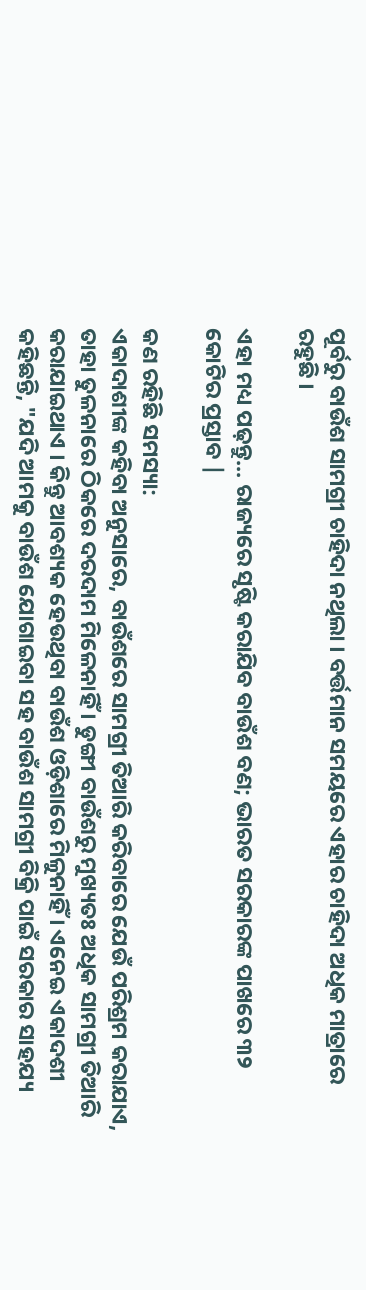ପୂର୍ବରୁ ବାଉଁଶ ସାମଗ୍ରୀ ଚାହିଦା ନଥିଲା । ବର୍ତ୍ତମାନ ସମୟରେ ଏହାର ଚାହିଦା ଅଧିକ ମାତ୍ରାରେ ରହୁଛି ।

ଏହା ମଧ୍ୟ ପଢ଼ନ୍ତୁ... ରାଜ୍ୟରେ ସୃଷ୍ଟି କରାଯିବ ବାଉଁଶ ବଣ; ଭାରତ ସରକାରଙ୍କ ପାଖରେ ୩୨ କୋଟିର ପ୍ରସ୍ତାବ |

କଣ ରହିଛି ସମସ୍ୟା:
ଏକାଦାଶୀଙ୍କ କହିବା ଅନୁସାରେ, ବାଉଁଶରେ ସାମଗ୍ରୀ ତିଆରି କରିବାରେ ଯେଉଁ ପରିଶ୍ରମ କରାଯାଏ, ତାହା ତୁଳନାରେ ଠିକରେ ଦରଦାମ ମିଳେନାହିଁ । ଡୁଙ୍ଗୀ ବାଉଁଶରୁ ମୁଖ୍ୟତଃ ଅଧିକ ସାମଗ୍ରୀ ତିଆରି କରାଯାଇଥାଏ । କିନ୍ତୁ ଆବଶ୍ୟକ ହେଉଥିବା ବାଉଁଶ ଓଡ଼ିଶାରେ ମିଳୁନାହିଁ । ଏନେଇ ଏକାଦଶୀ କହିଛନ୍ତି, "ଯଦି ଆମକୁ ବାଉଁଶ ଯୋଗାଇବା ସହ ବାଉଁଶ ସାମଗ୍ରୀ ବିକ୍ରି ପାଇଁ ସରକାର ସାହଯ୍ୟ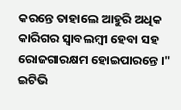କରନ୍ତେ ତାହାଲେ ଆହୁରି ଅଧିକ କାରିଗର ସ୍ବାବଲମ୍ବୀ ହେବା ସହ ରୋଜଗାରକ୍ଷମ ହୋଇପାରନ୍ତେ ।"
ଇଟିଭି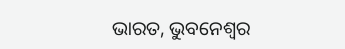ଭାରତ, ଭୁବନେଶ୍ବର